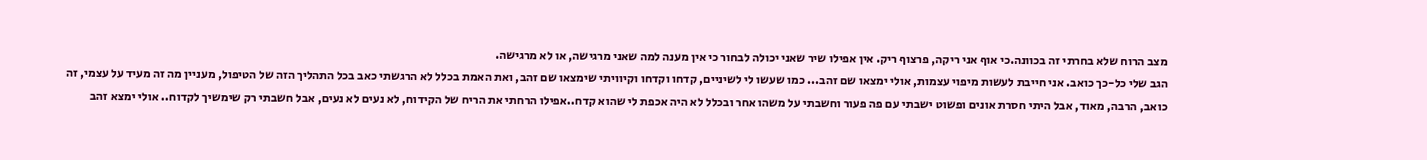מצב הרוח שלא בחרתי זה בכוונה.כי אוף אני ריקה, פרצוף ריק. אין אפילו שיר שאני יכולה לבחור כי אין מענה למה שאני מרגישה, או לא מרגישה.
הגב שלי כל-כך כואב. אני חייבת לעשות מיפוי עצמות, אולי ימצאו שם זהב... כמו שעשו לי לשיניים, קדחו וקדחו וקיוויתי שימצאו שם זהב, ואת האמת בכלל לא הרגשתי כאב בכל התהליך הזה של הטיפול, מעניין מה זה מעיד על עצמי, זה כואב, הרבה, מאוד, אבל היתי חסרת אונים ופשוט ישבתי עם פה פעור וחשבתי על משהו אחר ובכלל לא היה אכפת לי שהוא קדח..אפילו הרחתי את הריח של הקידוח, לא נעים לא נעים, אבל חשבתי רק שימשיך לקדוח.. אולי ימצא זהב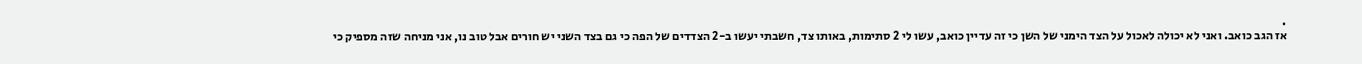.
אז הגב כואב. ואני לא יכולה לאכול על הצד הימני של השן כי זה עדיין כואב, עשו לי 2 סתימות, באותו צד, חשבתי יעשו ב-2 הצדדים של הפה כי גם בצד השני יש חורים אבל טוב נו, אני מניחה שזה מספיק כי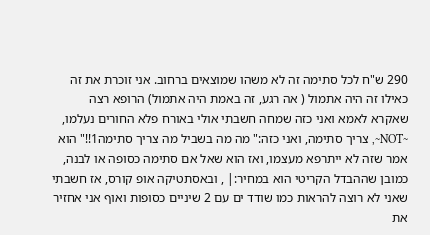290 ש"ח לכל סתימה זה לא משהו שמוצאים ברחוב. אני זוכרת את זה כאילו זה היה אתמול ( אה רגע, זה באמת היה אתמול) הרופא רצה שאקרא לאמא ואני כזה שמחה חשבתי אולי באורח פלא החורים נעלמו, ~NOT~, צריך סתימה, ואני כזה:" מה מה בשביל מה צריך סתימה1!!" הוא אמר שזה לא ייתרפא מעצמו, ואז הוא שאל אם סתימה כסופה או לבנה, כמובן שההבדל הקריטי הוא במחיר:| , ובאסתטיקה אופ קורס, אז חשבתי שאני לא רוצה להראות כמו שודד ים עם 2 שיניים כסופות ואוף אני אחזיר את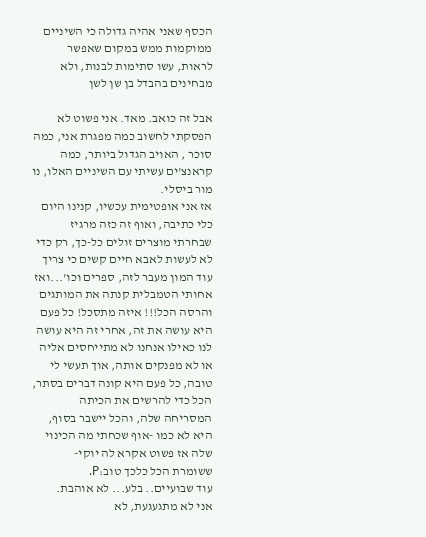הכסף שאני אהיה גדולה כי השיניים ממוקמות ממש במקום שאפשר לראות, עשו סתימות לבנות, ולא מבחינים בהבדל בן שן לשן

אבל זה כואב. מאד. אני פשוט לא הפסקתי לחשוב כמה מפגרת אני, כמה סוכר , האויב הגדול ביותר, כמה קראנצ'ים עשיתי עם השיניים האלו, נו מור ביסלי.
אז אני אופטימית עכשיו, קנינו היום כלי כתיבה, ואוף זה כזה מרגיז שבחרתי מוצרים זולים כל-כך, רק כדי לא לעשות לאבא חיים קשים כי צריך עוד המון מעבר לזה, ספרים וכו'...ואז אחותי הטמבלית קנתה את המותגים והרסה הכל!!! איזה מתסכל! כל פעם היא עושה את זה, אחרי זה היא עושה לנו כאילו אנחנו לא מתייחסים אליה או לא מפנקים אותה, אוך תעשי לי טובה, כל פעם היא קונה דברים בסתר, הכל כדי להרשים את הכיתה המסריחה שלה, והכל יישבר בסוף, היא לא כמו -אוף שכחתי מה הכינוי שלה אז פשוט אקרא לה יוקי- ששומרת הכל כלכך טוב:P.
עוד שבועיים.. בלע... לא אוהבת.
אני לא מתגעגעת, לא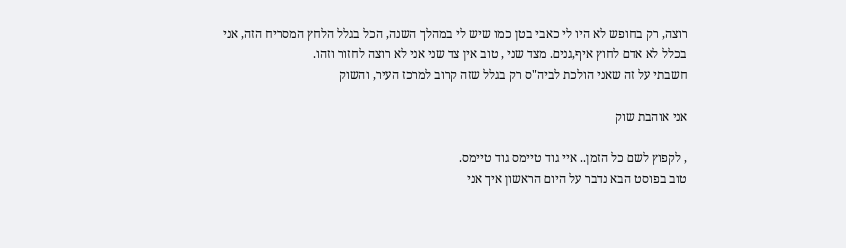רוצה, רק בחופש לא היו לי כאבי בטן כמו שיש לי במהלך השנה, הכל בגלל הלחץ המסריח הזה, אני בכלל לא אדם לחוץ איף,גנים. מצד שני , טוב אין צד שני אני לא רוצה לחזור וזהו.
חשבתי על זה שאני הולכת לביה"ס רק בגלל שזה קרוב למרכז העיר, והשוק

אני אוהבת שוק

, לקפוץ לשם כל הזמן.. איי גוד טיימס גוד טיימס.
טוב בפוסט הבא נדבר על היום הראשון איך אני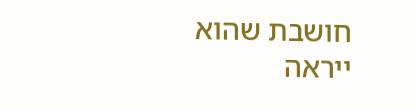חושבת שהוא ייראה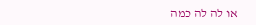או לה לה כמה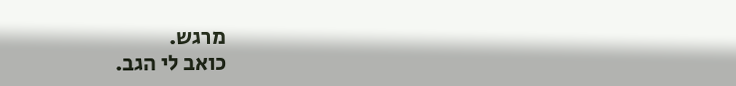מרגש.
כואב לי הגב.